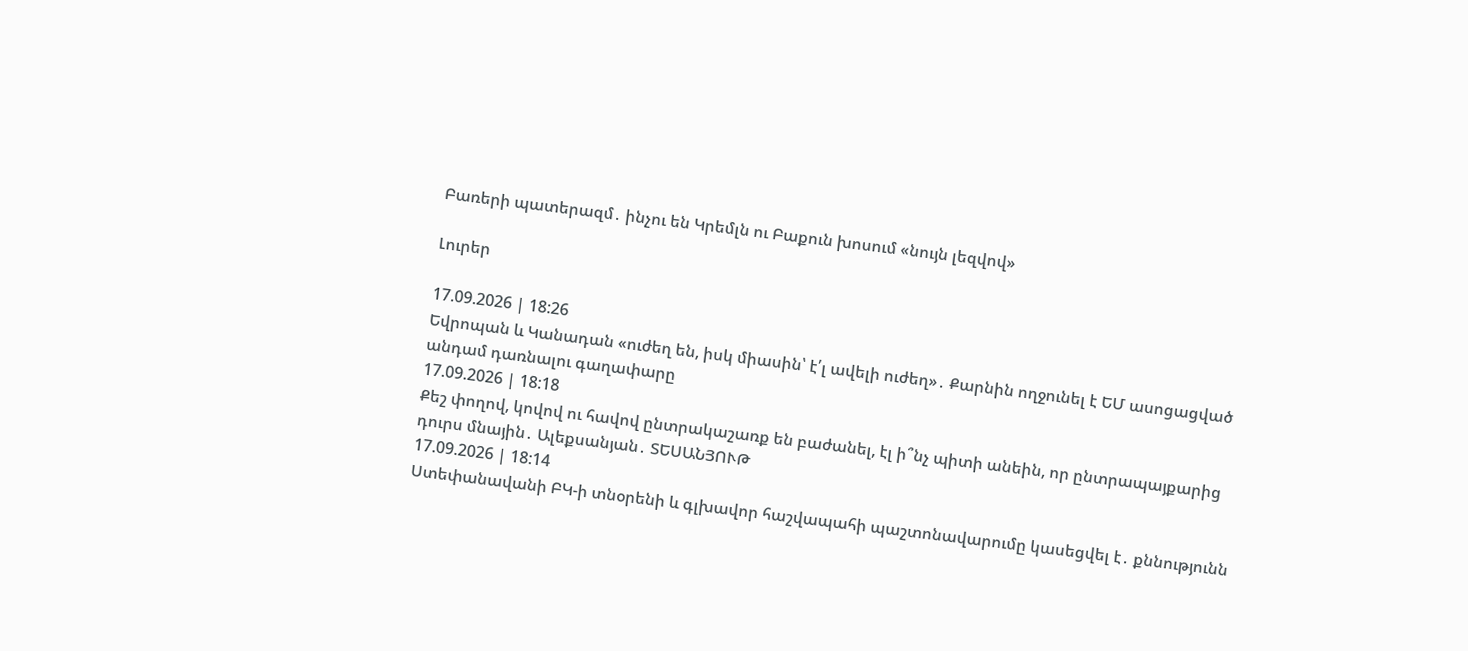Բառերի պատերազմ․ ինչու են Կրեմլն ու Բաքուն խոսում «նույն լեզվով»

Լուրեր

17.09.2026 | 18:26
Եվրոպան և Կանադան «ուժեղ են, իսկ միասին՝ է՛լ ավելի ուժեղ»․ Քարնին ողջունել է ԵՄ ասոցացված անդամ դառնալու գաղափարը
17.09.2026 | 18:18
Քեշ փողով, կովով ու հավով ընտրակաշառք են բաժանել, էլ ի՞նչ պիտի անեին, որ ընտրապայքարից դուրս մնային․ Ալեքսանյան․ ՏԵՍԱՆՅՈՒԹ
17.09.2026 | 18:14
Ստեփանավանի ԲԿ-ի տնօրենի և գլխավոր հաշվապահի պաշտոնավարումը կասեցվել է․ քննությունն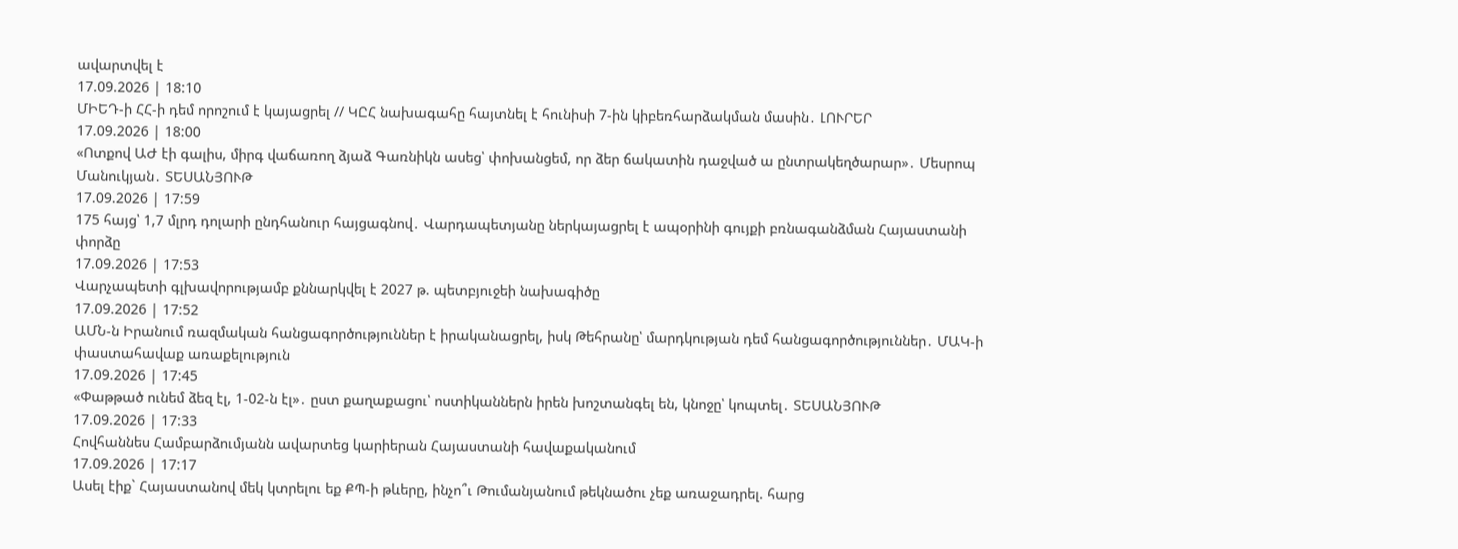ավարտվել է
17.09.2026 | 18:10
ՄԻԵԴ-ի ՀՀ-ի դեմ որոշում է կայացրել // ԿԸՀ նախագահը հայտնել է հունիսի 7-ին կիբեռհարձակման մասին․ ԼՈՒՐԵՐ
17.09.2026 | 18:00
«Ոտքով ԱԺ էի գալիս, միրգ վաճառող ձյաձ Գառնիկն ասեց՝ փոխանցեմ, որ ձեր ճակատին դաջված ա ընտրակեղծարար»․ Մեսրոպ Մանուկյան․ ՏԵՍԱՆՅՈՒԹ
17.09.2026 | 17:59
175 հայց՝ 1,7 մլրդ դոլարի ընդհանուր հայցագնով․ Վարդապետյանը ներկայացրել է ապօրինի գույքի բռնագանձման Հայաստանի փորձը
17.09.2026 | 17:53
Վարչապետի գլխավորությամբ քննարկվել է 2027 թ. պետբյուջեի նախագիծը
17.09.2026 | 17:52
ԱՄՆ-ն Իրանում ռազմական հանցագործություններ է իրականացրել, իսկ Թեհրանը՝ մարդկության դեմ հանցագործություններ․ ՄԱԿ-ի փաստահավաք առաքելություն
17.09.2026 | 17:45
«Փաթթած ունեմ ձեզ էլ, 1-02-ն էլ»․ ըստ քաղաքացու՝ ոստիկաններն իրեն խոշտանգել են, կնոջը՝ կոպտել․ ՏԵՍԱՆՅՈՒԹ
17.09.2026 | 17:33
Հովհաննես Համբարձումյանն ավարտեց կարիերան Հայաստանի հավաքականում
17.09.2026 | 17:17
Ասել էիք` Հայաստանով մեկ կտրելու եք ՔՊ-ի թևերը, ինչո՞ւ Թումանյանում թեկնածու չեք առաջադրել. հարց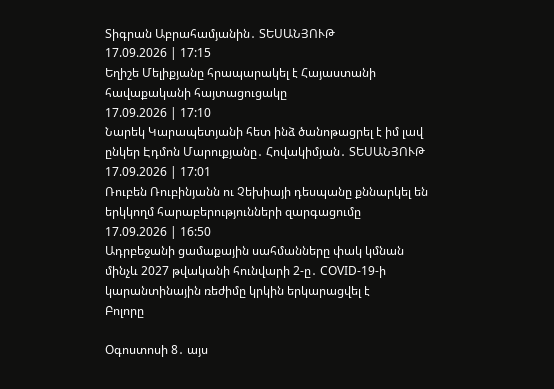Տիգրան Աբրահամյանին․ ՏԵՍԱՆՅՈՒԹ
17.09.2026 | 17:15
Եղիշե Մելիքյանը հրապարակել է Հայաստանի հավաքականի հայտացուցակը
17.09.2026 | 17:10
Նարեկ Կարապետյանի հետ ինձ ծանոթացրել է իմ լավ ընկեր Էդմոն Մարուքյանը․ Հովակիմյան․ ՏԵՍԱՆՅՈՒԹ
17.09.2026 | 17:01
Ռուբեն Ռուբինյանն ու Չեխիայի դեսպանը քննարկել են երկկողմ հարաբերությունների զարգացումը
17.09.2026 | 16:50
Ադրբեջանի ցամաքային սահմանները փակ կմնան մինչև 2027 թվականի հունվարի 2-ը․ COVID-19-ի կարանտինային ռեժիմը կրկին երկարացվել է
Բոլորը

Օգոստոսի 8․ այս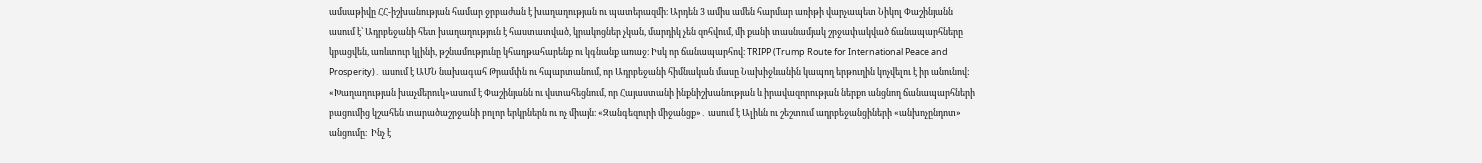ամսաթիվը ՀՀ-իշխանության համար ջրբաժան է խաղաղության ու պատերազմի։ Արդեն 3 ամիս ամեն հարմար առիթի վարչապետ Նիկոլ Փաշինյանն ասում է՝ Ադրբեջանի հետ խաղաղություն է հաստատված, կրակոցներ չկան, մարդիկ չեն զոհվում, մի քանի տասնամյակ շրջափակված ճանապարհները կբացվեն, առևտուր կլինի, թշնամությունը կհաղթահարենք ու կգնանք առաջ։ Իսկ որ ճանապարհով։ TRIPP (Trump Route for International Peace and Prosperity)․ ասում է ԱՄՆ նախագահ Թրամփն ու հպարտանում, որ Ադրբեջանի հիմնական մասը Նախիջևանին կապող երթուղին կոչվելու է իր անունով: «Խաղաղության խաչմերուկ»ասում է Փաշինյանն ու վստահեցնում, որ Հայաստանի ինքնիշխանության և իրավազորության ներքո անցնող ճանապարհների բացումից կշահեն տարածաշրջանի բոլոր երկրներն ու ոչ միայն։ «Զանգեզուրի միջանցք»․ ասում է Ալիևն ու շեշտում ադրբեջանցիների «անխոչընդոտ» անցումը։  Ինչ է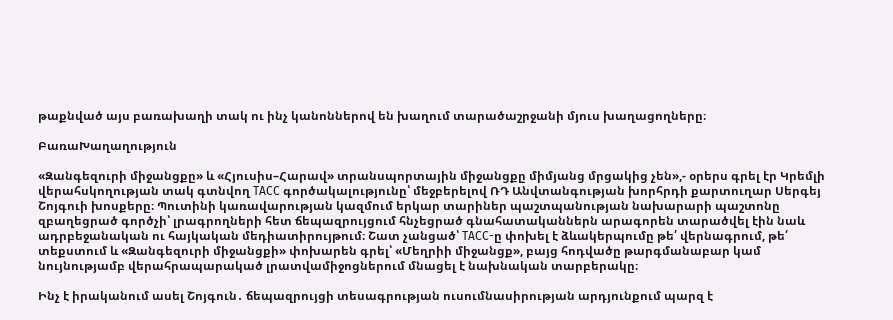թաքնված այս բառախաղի տակ ու ինչ կանոններով են խաղում տարածաշրջանի մյուս խաղացողները։

ԲառաԽաղաղություն

«Զանգեզուրի միջանցքը» և «Հյուսիս–Հարավ» տրանսպորտային միջանցքը միմյանց մրցակից չեն»,- օրերս գրել էր Կրեմլի վերահսկողության տակ գտնվող ТАСС գործակալությունը՝ մեջբերելով ՌԴ Անվտանգության խորհրդի քարտուղար Սերգեյ Շոյգուի խոսքերը։ Պուտինի կառավարության կազմում երկար տարիներ պաշտպանության նախարարի պաշտոնը զբաղեցրած գործչի՝ լրագրողների հետ ճեպազրույցում հնչեցրած գնահատականներն արագորեն տարածվել էին նաև ադրբեջանական ու հայկական մեդիատիրույթում։ Շատ չանցած՝ ТАСС-ը փոխել է ձևակերպումը թե՛ վերնագրում, թե՛ տեքստում և «Զանգեզուրի միջանցքի» փոխարեն գրել՝ «Մեղրիի միջանցք», բայց հոդվածը թարգմանաբար կամ նույնությամբ վերահրապարակած լրատվամիջոցներում մնացել է նախնական տարբերակը։

Ինչ է իրականում ասել Շոյգուն․ ճեպազրույցի տեսագրության ուսումնասիրության արդյունքում պարզ է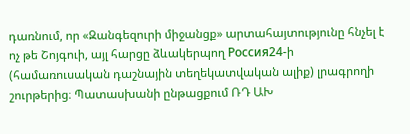դառնում, որ «Զանգեզուրի միջանցք» արտահայտությունը հնչել է ոչ թե Շոյգուի, այլ հարցը ձևակերպող Россия24-ի (համառուսական դաշնային տեղեկատվական ալիք) լրագրողի շուրթերից։ Պատասխանի ընթացքում ՌԴ ԱԽ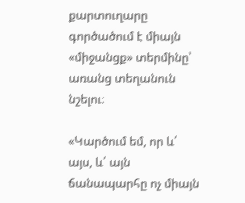քարտուղարը գործածում է միայն «միջանցք» տերմինը՝ առանց տեղանուն նշելու։

«Կարծում եմ, որ և՛ այս, և՛ այն ճանապարհը ոչ միայն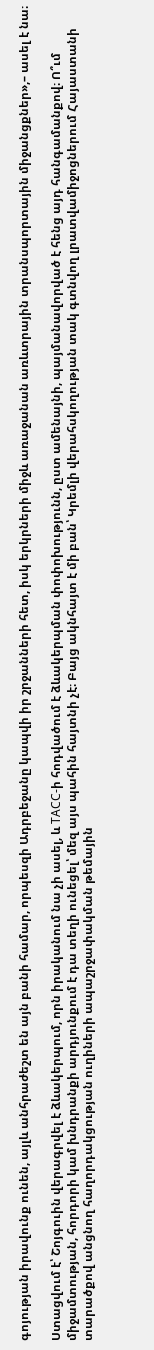գոյության իրավունք ունեն, այլև անհրաժեշտ են այն բանի համար, որպեսզի Ադրբեջանը կապվի իր շրջանների հետ, իսկ երկրների միջև առաջանան առևտրային տրանսպորտային միջանցքներ»,– ասել է նա։

Ստացվում է՝ Շոյգուին վերագրվել է ձևակերպում, որն իրականում նա չի ասել, և ТАСС-ի հոդվածում է ձևակերպման փոփոխությունն, ըստ ամենայնի, պայմանավորված է հենց այդ հանգամանքով։ Ո՞ւմ միջամտության, հորդորի կամ խնդրանքի արդյունքում է դա տեղի ունեցել՝ մեզ այս պահին հայտնի չէ։ Բայց ակնհայտ է մի բան՝ Կրեմլի վերահսկողության տակ գտնվող լրատվամիջոցներում Հայաստանի տարածքով անցնող հաղորդակցության ուղիների ապաշրջափակման թեմային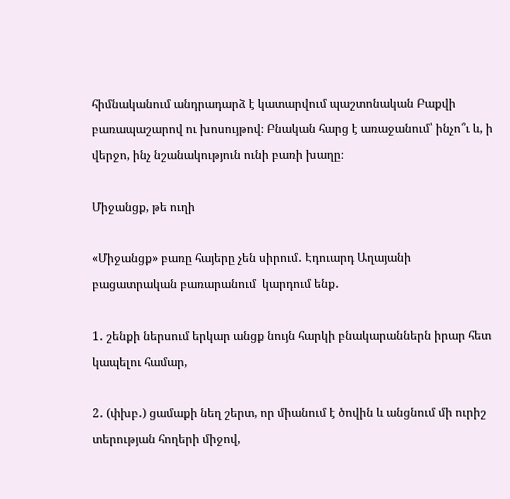հիմնականում անդրադարձ է կատարվում պաշտոնական Բաքվի բառապաշարով ու խոսույթով։ Բնական հարց է առաջանում՝ ինչո՞ւ և, ի վերջո, ինչ նշանակություն ունի բառի խաղը։

Միջանցք, թե ուղի

«Միջանցք» բառը հայերը չեն սիրում․ Էդուարդ Աղայանի բացատրական բառարանում  կարդում ենք․

1․ շենքի ներսում երկար անցք նույն հարկի բնակարաններն իրար հետ կապելու համար,

2․ (փխբ․) ցամաքի նեղ շերտ, որ միանում է ծովին և անցնում մի ուրիշ տերության հողերի միջով,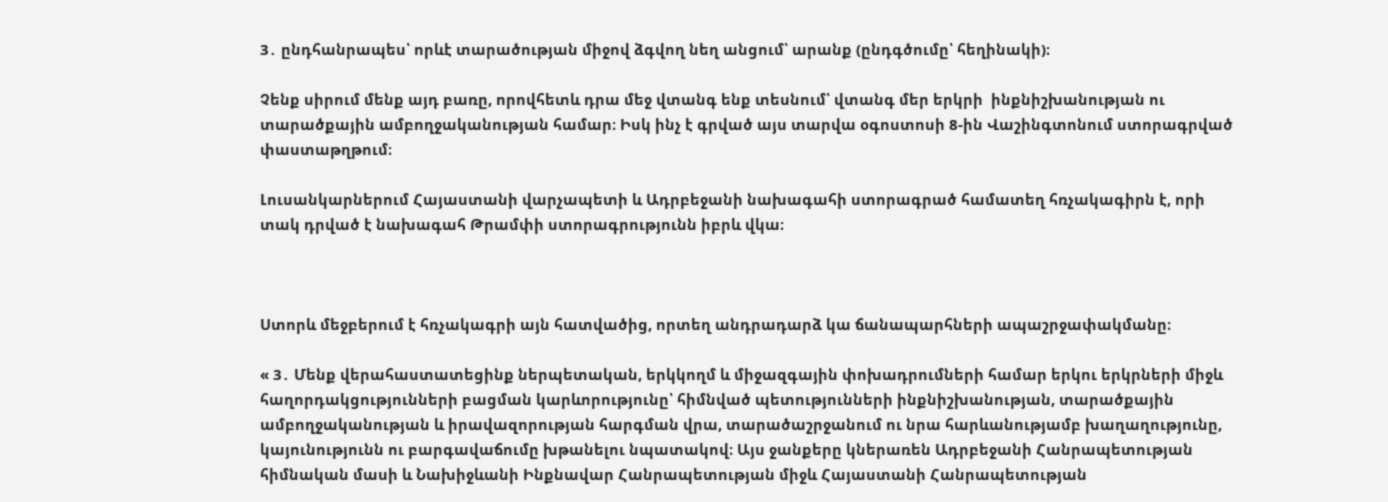3․ ընդհանրապես՝ որևէ տարածության միջով ձգվող նեղ անցում՝ արանք (ընդգծումը՝ հեղինակի)։

Չենք սիրում մենք այդ բառը, որովհետև դրա մեջ վտանգ ենք տեսնում՝ վտանգ մեր երկրի  ինքնիշխանության ու տարածքային ամբողջականության համար։ Իսկ ինչ է գրված այս տարվա օգոստոսի 8-ին Վաշինգտոնում ստորագրված փաստաթղթում։

Լուսանկարներում Հայաստանի վարչապետի և Ադրբեջանի նախագահի ստորագրած համատեղ հռչակագիրն է, որի տակ դրված է նախագահ Թրամփի ստորագրությունն իբրև վկա։



Ստորև մեջբերում է հռչակագրի այն հատվածից, որտեղ անդրադարձ կա ճանապարհների ապաշրջափակմանը։

« 3․ Մենք վերահաստատեցինք ներպետական, երկկողմ և միջազգային փոխադրումների համար երկու երկրների միջև հաղորդակցությունների բացման կարևորությունը՝ հիմնված պետությունների ինքնիշխանության, տարածքային ամբողջականության և իրավազորության հարգման վրա, տարածաշրջանում ու նրա հարևանությամբ խաղաղությունը, կայունությունն ու բարգավաճումը խթանելու նպատակով։ Այս ջանքերը կներառեն Ադրբեջանի Հանրապետության հիմնական մասի և Նախիջևանի Ինքնավար Հանրապետության միջև Հայաստանի Հանրապետության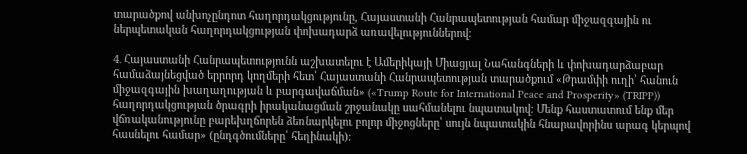տարածքով անխոչընդոտ հաղորդակցությունը, Հայաստանի Հանրապետության համար միջազգային ու ներպետական հաղորդակցության փոխադարձ առավելություններով։

4․ Հայաստանի Հանրապետությունն աշխատելու է Ամերիկայի Միացյալ Նահանգների և փոխադարձաբար համաձայնեցված երրորդ կողմերի հետ՝ Հայաստանի Հանրապետության տարածքում «Թրամփի ուղի՝ հանուն միջազգային խաղաղության և բարգավաճման» («Trump Route for International Peace and Prosperity» (TRIPP)) հաղորդակցության ծրագրի իրականացման շրջանակը սահմանելու նպատակով։ Մենք հաստատում ենք մեր վճռականությունը բարեխղճորեն ձեռնարկելու բոլոր միջոցները՝ սույն նպատակին հնարավորինս արագ կերպով հասնելու համար» (ընդգծումները՝ հեղինակի)։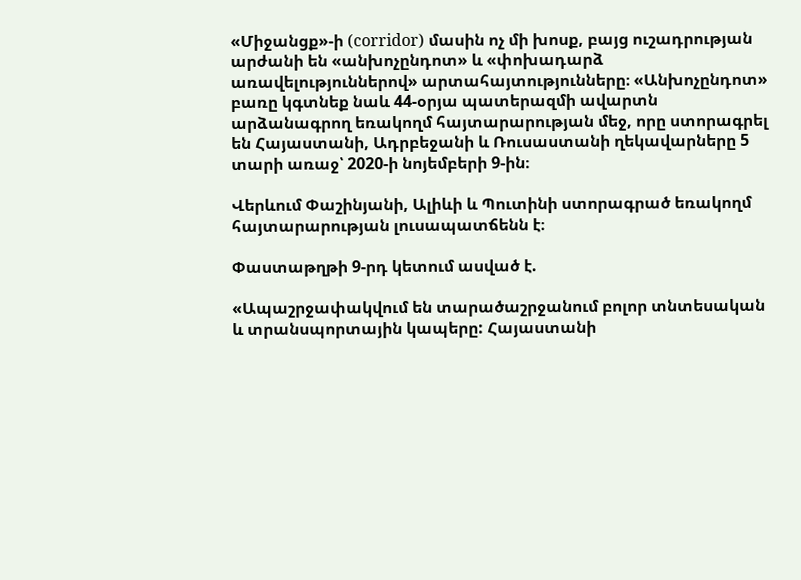«Միջանցք»-ի (corridor) մասին ոչ մի խոսք, բայց ուշադրության արժանի են «անխոչընդոտ» և «փոխադարձ առավելություններով» արտահայտությունները։ «Անխոչընդոտ» բառը կգտնեք նաև 44-օրյա պատերազմի ավարտն արձանագրող եռակողմ հայտարարության մեջ, որը ստորագրել են Հայաստանի, Ադրբեջանի և Ռուսաստանի ղեկավարները 5 տարի առաջ՝ 2020-ի նոյեմբերի 9-ին։

Վերևում Փաշինյանի, Ալիևի և Պուտինի ստորագրած եռակողմ հայտարարության լուսապատճենն է։

Փաստաթղթի 9-րդ կետում ասված է.

«Ապաշրջափակվում են տարածաշրջանում բոլոր տնտեսական և տրանսպորտային կապերը: Հայաստանի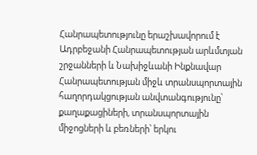Հանրապետությունը երաշխավորում է Ադրբեջանի Հանրապետության արևմտյան շրջանների և Նախիջևանի Ինքնավար Հանրապետության միջև տրանսպորտային հաղորդակցության անվտանգությունը՝ քաղաքացիների, տրանսպորտային միջոցների և բեռների՝ երկու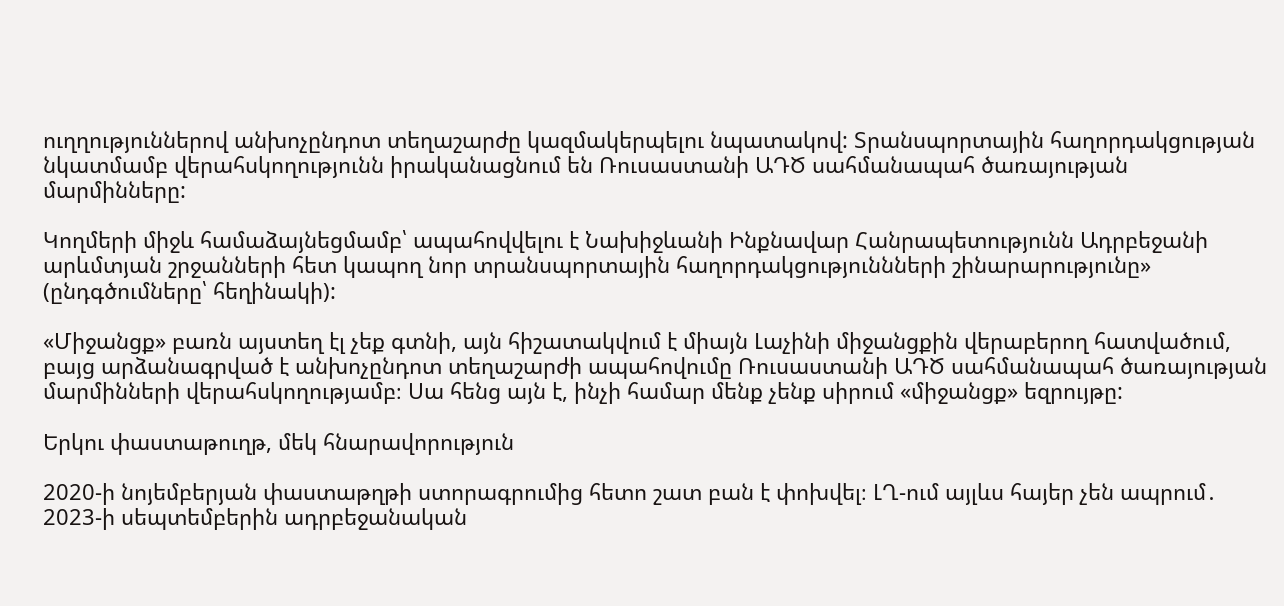ուղղություններով անխոչընդոտ տեղաշարժը կազմակերպելու նպատակով: Տրանսպորտային հաղորդակցության նկատմամբ վերահսկողությունն իրականացնում են Ռուսաստանի ԱԴԾ սահմանապահ ծառայության մարմինները:

Կողմերի միջև համաձայնեցմամբ՝ ապահովվելու է Նախիջևանի Ինքնավար Հանրապետությունն Ադրբեջանի արևմտյան շրջանների հետ կապող նոր տրանսպորտային հաղորդակցություննների շինարարությունը» (ընդգծումները՝ հեղինակի):

«Միջանցք» բառն այստեղ էլ չեք գտնի, այն հիշատակվում է միայն Լաչինի միջանցքին վերաբերող հատվածում, բայց արձանագրված է անխոչընդոտ տեղաշարժի ապահովումը Ռուսաստանի ԱԴԾ սահմանապահ ծառայության մարմինների վերահսկողությամբ։ Սա հենց այն է, ինչի համար մենք չենք սիրում «միջանցք» եզրույթը:

Երկու փաստաթուղթ, մեկ հնարավորություն

2020-ի նոյեմբերյան փաստաթղթի ստորագրումից հետո շատ բան է փոխվել։ ԼՂ-ում այլևս հայեր չեն ապրում․ 2023-ի սեպտեմբերին ադրբեջանական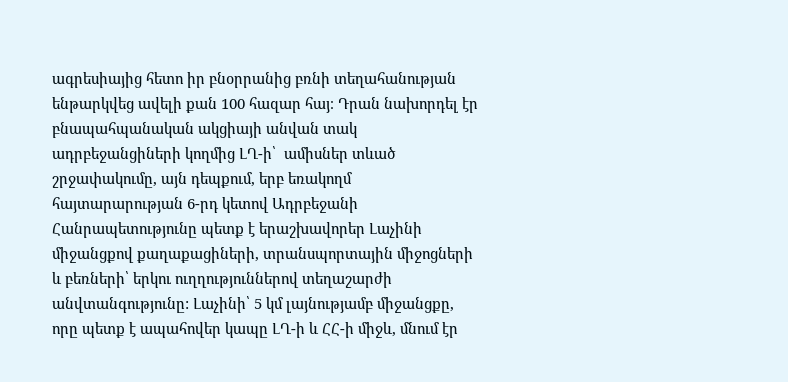ագրեսիայից հետո իր բնօրրանից բռնի տեղահանության ենթարկվեց ավելի քան 100 հազար հայ։ Դրան նախորդել էր բնապահպանական ակցիայի անվան տակ ադրբեջանցիների կողմից ԼՂ-ի՝  ամիսներ տևած շրջափակումը, այն դեպքում, երբ եռակողմ հայտարարության 6-րդ կետով Ադրբեջանի Հանրապետությունը պետք է երաշխավորեր Լաչինի միջանցքով քաղաքացիների, տրանսպորտային միջոցների և բեռների՝ երկու ուղղություններով տեղաշարժի անվտանգությունը: Լաչինի՝ 5 կմ լայնությամբ միջանցքը, որը պետք է ապահովեր կապը ԼՂ-ի և ՀՀ-ի միջև, մնում էր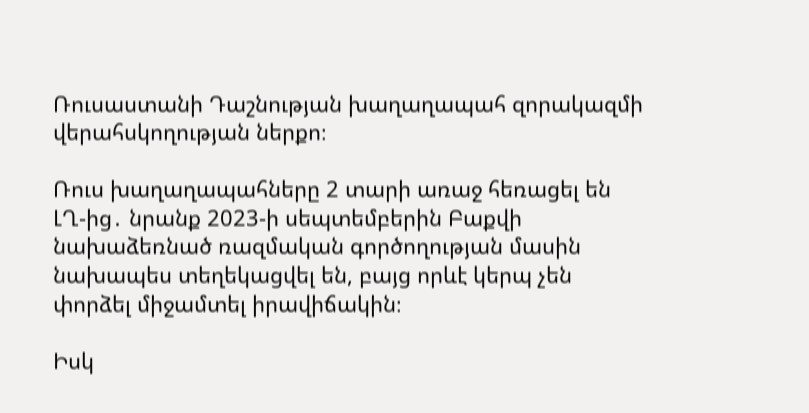Ռուսաստանի Դաշնության խաղաղապահ զորակազմի վերահսկողության ներքո։

Ռուս խաղաղապահները 2 տարի առաջ հեռացել են ԼՂ-ից․ նրանք 2023-ի սեպտեմբերին Բաքվի նախաձեռնած ռազմական գործողության մասին նախապես տեղեկացվել են, բայց որևէ կերպ չեն փորձել միջամտել իրավիճակին։

Իսկ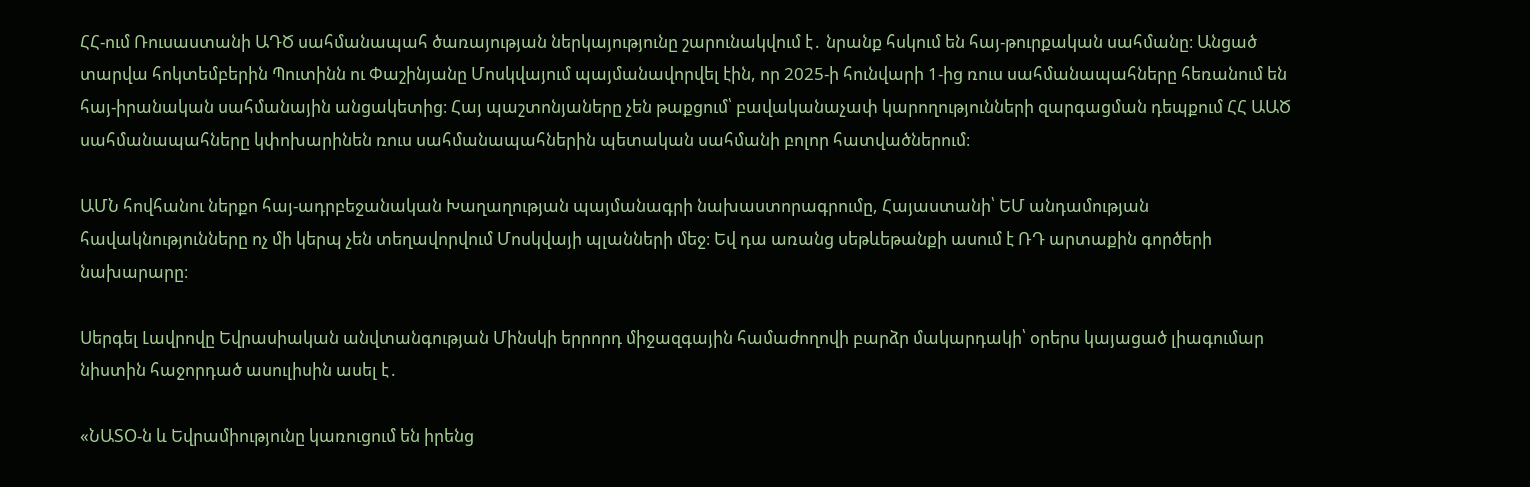ՀՀ-ում Ռուսաստանի ԱԴԾ սահմանապահ ծառայության ներկայությունը շարունակվում է․ նրանք հսկում են հայ-թուրքական սահմանը։ Անցած տարվա հոկտեմբերին Պուտինն ու Փաշինյանը Մոսկվայում պայմանավորվել էին, որ 2025-ի հունվարի 1-ից ռուս սահմանապահները հեռանում են հայ-իրանական սահմանային անցակետից։ Հայ պաշտոնյաները չեն թաքցում՝ բավականաչափ կարողությունների զարգացման դեպքում ՀՀ ԱԱԾ սահմանապահները կփոխարինեն ռուս սահմանապահներին պետական սահմանի բոլոր հատվածներում։

ԱՄՆ հովհանու ներքո հայ-ադրբեջանական Խաղաղության պայմանագրի նախաստորագրումը, Հայաստանի՝ ԵՄ անդամության հավակնությունները ոչ մի կերպ չեն տեղավորվում Մոսկվայի պլանների մեջ։ Եվ դա առանց սեթևեթանքի ասում է ՌԴ արտաքին գործերի նախարարը։

Սերգել Լավրովը Եվրասիական անվտանգության Մինսկի երրորդ միջազգային համաժողովի բարձր մակարդակի՝ օրերս կայացած լիագումար նիստին հաջորդած ասուլիսին ասել է․

«ՆԱՏՕ-ն և Եվրամիությունը կառուցում են իրենց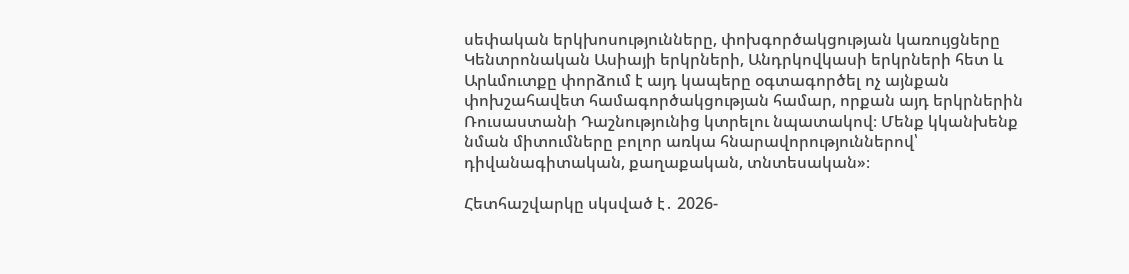սեփական երկխոսությունները, փոխգործակցության կառույցները Կենտրոնական Ասիայի երկրների, Անդրկովկասի երկրների հետ և Արևմուտքը փորձում է այդ կապերը օգտագործել ոչ այնքան փոխշահավետ համագործակցության համար, որքան այդ երկրներին Ռուսաստանի Դաշնությունից կտրելու նպատակով։ Մենք կկանխենք նման միտումները բոլոր առկա հնարավորություններով՝ դիվանագիտական, քաղաքական, տնտեսական»։

Հետհաշվարկը սկսված է․ 2026-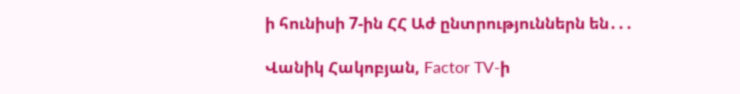ի հունիսի 7-ին ՀՀ Աժ ընտրություններն են․․․

Վանիկ Հակոբյան, Factor TV-ի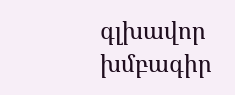գլխավոր խմբագիր